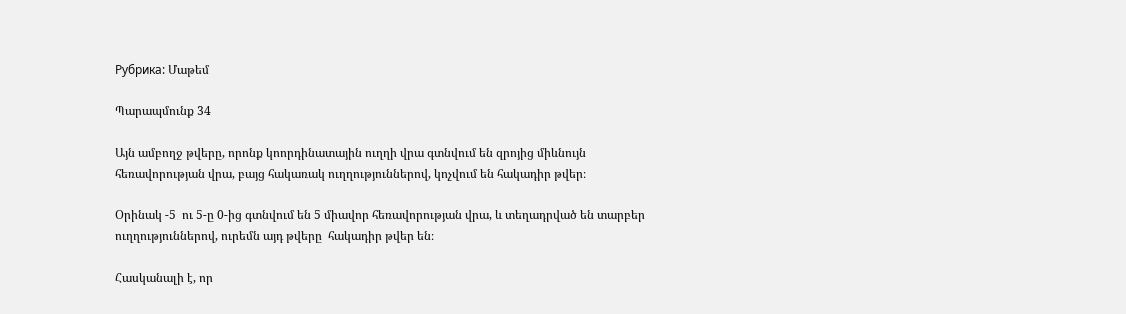Рубрика: Մաթեմ

Պարապմունք 34

Այն ամբողջ թվերը, որոնք կոորդինատային ուղղի վրա գտնվում են զրոյից միևնույն հեռավորության վրա, բայց հակառակ ուղղություններով, կոչվում են հակադիր թվեր։

Օրինակ -5  ու 5-ը 0-ից գտնվում են 5 միավոր հեռավորության վրա, և տեղադրված են տարբեր ուղղություններով, ուրեմն այդ թվերը  հակադիր թվեր են։

Հասկանալի է, որ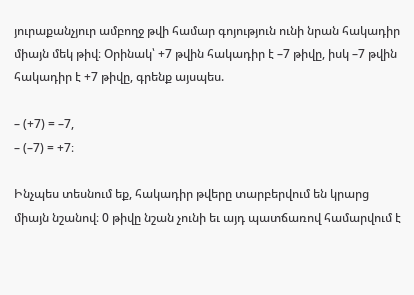յուրաքանչյուր ամբողջ թվի համար գոյություն ունի նրան հակադիր միայն մեկ թիվ։ Օրինակ՝ +7 թվին հակադիր է –7 թիվը, իսկ –7 թվին հակադիր է +7 թիվը, գրենք այսպես.

– (+7) = –7,
– (–7) = +7։

Ինչպես տեսնում եք, հակադիր թվերը տարբերվում են կրարց  միայն նշանով։ 0 թիվը նշան չունի եւ այդ պատճառով համարվում է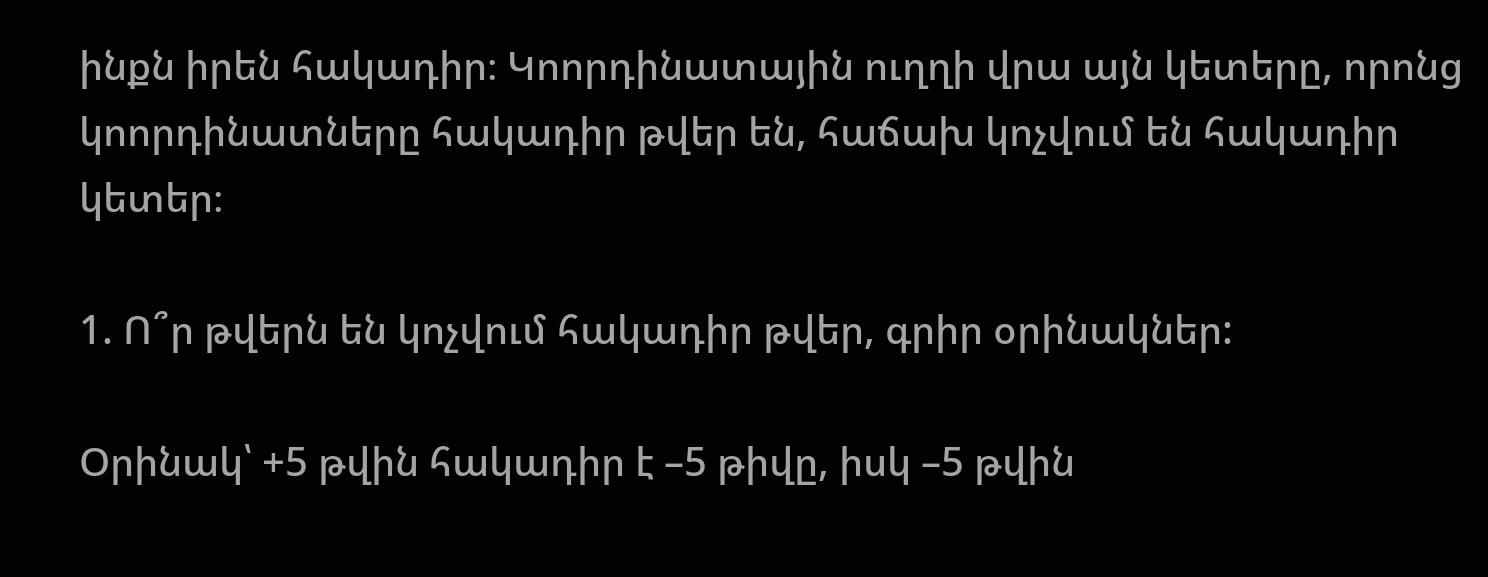ինքն իրեն հակադիր։ Կոորդինատային ուղղի վրա այն կետերը, որոնց կոորդինատները հակադիր թվեր են, հաճախ կոչվում են հակադիր կետեր։

1. Ո՞ր թվերն են կոչվում հակադիր թվեր, գրիր օրինակներ:

Օրինակ՝ +5 թվին հակադիր է –5 թիվը, իսկ –5 թվին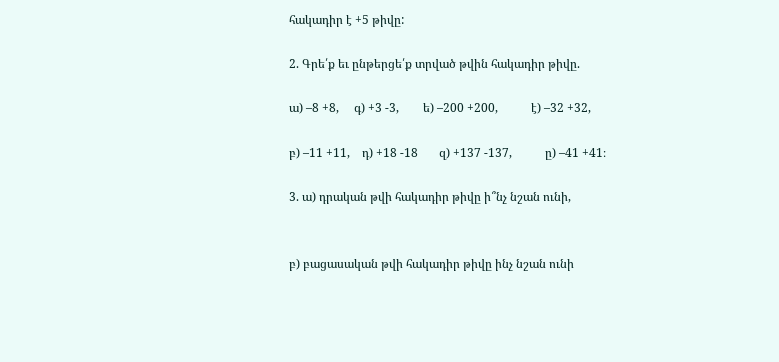հակադիր է +5 թիվը:

2. Գրե՛ք եւ ընթերցե՛ք տրված թվին հակադիր թիվը.

ա) –8 +8,     գ) +3 -3,        ե) –200 +200,           է) –32 +32,

բ) –11 +11,    դ) +18 -18       զ) +137 -137,           ը) –41 +41։

3. ա) դրական թվի հակադիր թիվը ի՞նչ նշան ունի,


բ) բացասական թվի հակադիր թիվը ինչ նշան ունի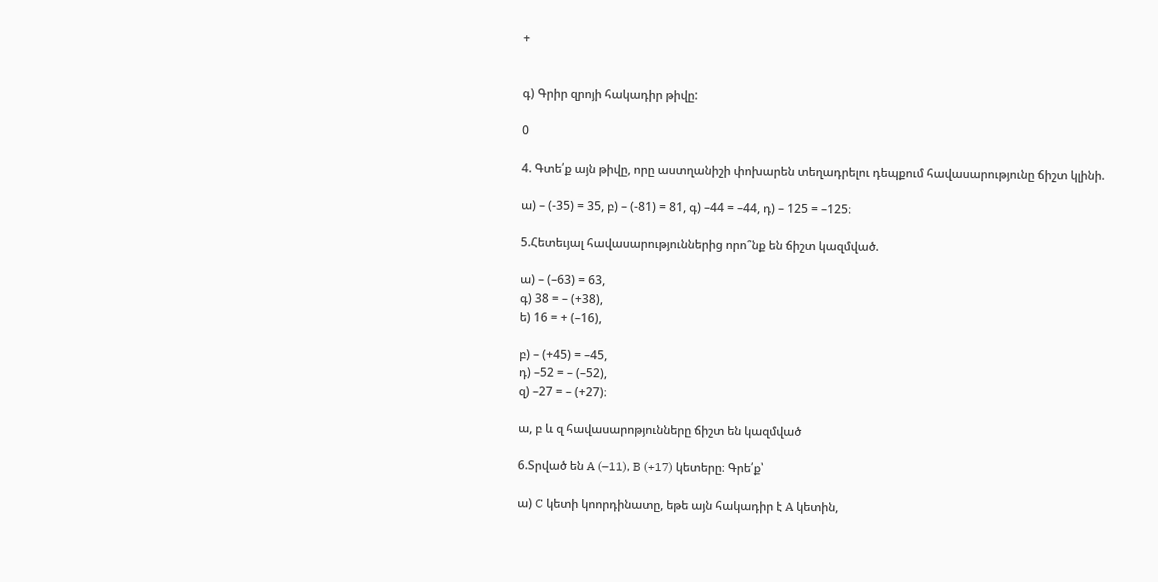+


գ) Գրիր զրոյի հակադիր թիվը:

0

4. Գտե՛ք այն թիվը, որը աստղանիշի փոխարեն տեղադրելու դեպքում հավասարությունը ճիշտ կլինի.

ա) – (-35) = 35, բ) – (-81) = 81, գ) –44 = –44, դ) – 125 = –125։

5.Հետեւյալ հավասարություններից որո՞նք են ճիշտ կազմված.

ա) – (–63) = 63,
գ) 38 = – (+38),
ե) 16 = + (–16),

բ) – (+45) = –45,
դ) –52 = – (–52),
զ) –27 = – (+27)։

ա, բ և զ հավասարոթյունները ճիշտ են կազմված

6.Տրված են A (–11), B (+17) կետերը։ Գրե՛ք՝

ա) C կետի կոորդինատը, եթե այն հակադիր է A կետին,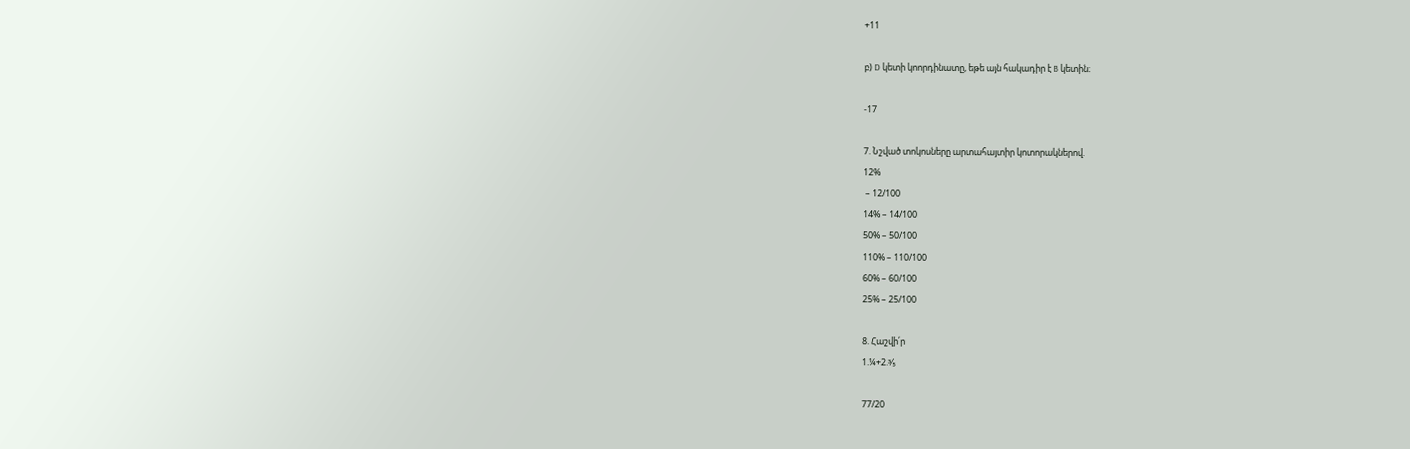+11

բ) D կետի կոորդինատը, եթե այն հակադիր է B կետին։

-17

7. Նշված տոկոսները արտահայտիր կոտորակներով.
12%
 – 12/100
14% – 14/100
50% – 50/100
110% – 110/100
60% – 60/100
25% – 25/100

8. Հաշվի՛ր
1.¼+2.⅗

77/20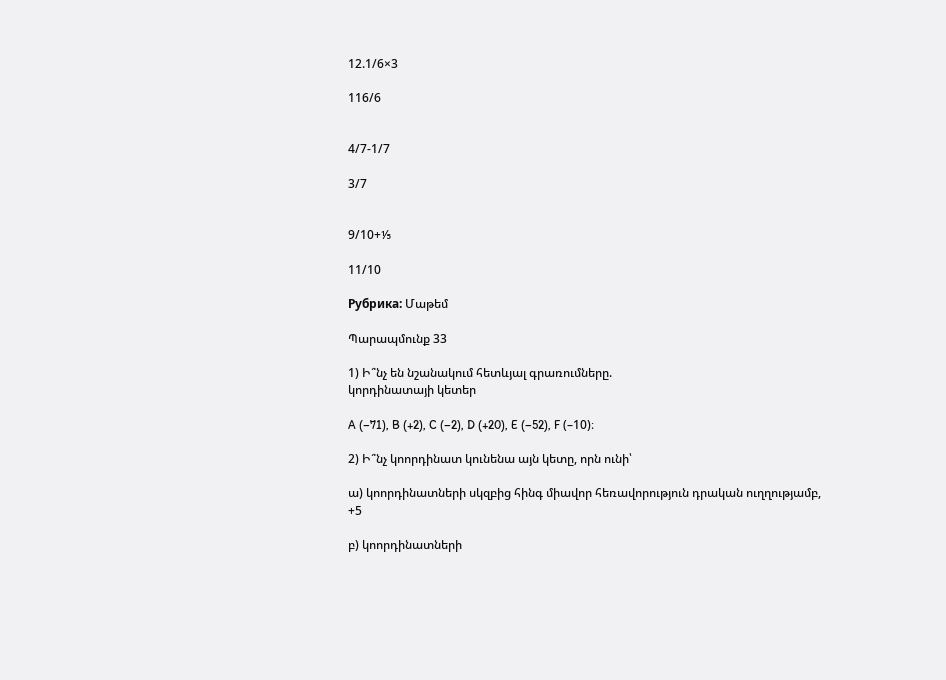12.1/6×3

116/6


4/7-1/7

3/7


9/10+⅕

11/10

Рубрика: Մաթեմ

Պարապմունք 33

1) Ի՞նչ են նշանակում հետևյալ գրառումները.
կորդինատայի կետեր

A (–71), B (+2), C (–2), D (+20), E (–52), F (–10)։

2) Ի՞նչ կոորդինատ կունենա այն կետը, որն ունի՝

ա) կոորդինատների սկզբից հինգ միավոր հեռավորություն դրական ուղղությամբ,
+5

բ) կոորդինատների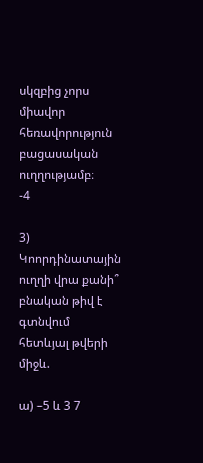սկզբից չորս միավոր հեռավորություն բացասական ուղղությամբ։
-4

3) Կոորդինատային ուղղի վրա քանի՞ բնական թիվ է գտնվում հետևյալ թվերի միջև.

ա) –5 և 3 7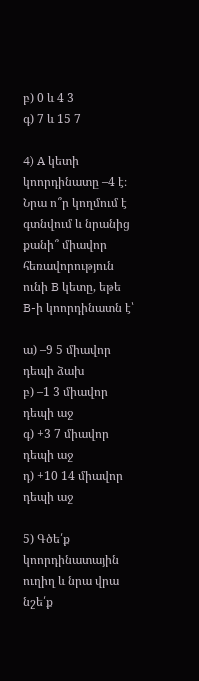բ) 0 և 4 3
գ) 7 և 15 7

4) A կետի կոորդինատը –4 է։ Նրա ո՞ր կողմում է գտնվում և նրանից քանի՞ միավոր հեռավորություն ունի B կետը, եթե B-ի կոորդինատն է՝

ա) –9 5 միավոր դեպի ձախ
բ) –1 3 միավոր դեպի աջ
գ) +3 7 միավոր դեպի աջ
դ) +10 14 միավոր դեպի աջ

5) Գծե՛ք կոորդինատային ուղիղ և նրա վրա նշե՛ք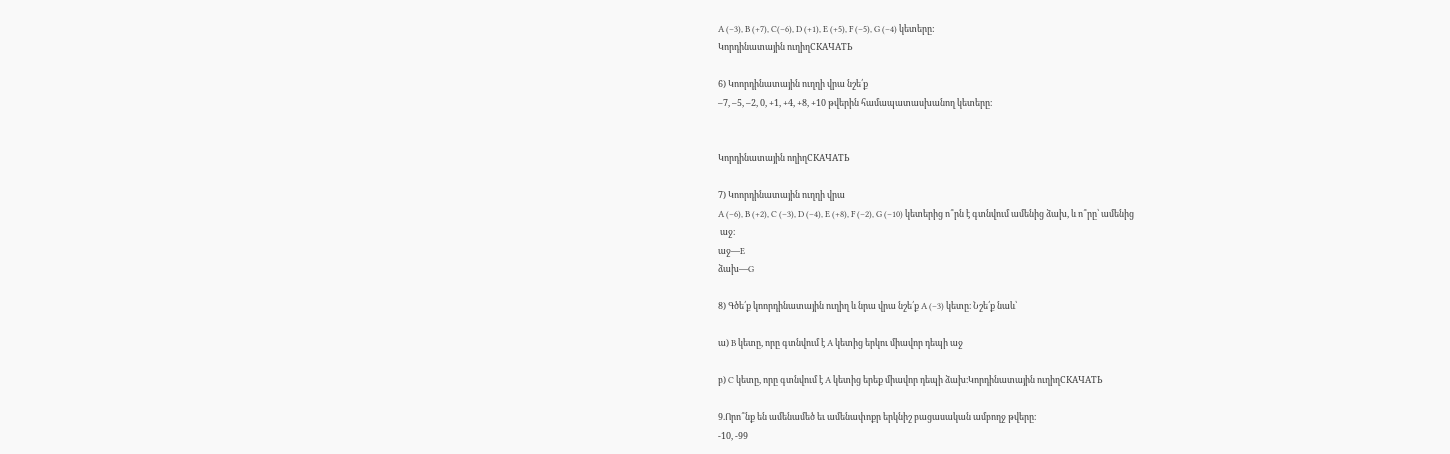A (–3), B (+7), C(–6), D (+1), E (+5), F (–5), G (–4) կետերը:
Կորդինատային ուղիղСКАЧАТЬ

6) Կոորդինատային ուղղի վրա նշե՛ք
–7, –5, –2, 0, +1, +4, +8, +10 թվերին համապատասխանող կետերը։


Կորդինատային ողիղСКАЧАТЬ

7) Կոորդինատային ուղղի վրա
A (–6), B (+2), C (–3), D (–4), E (+8), F (–2), G (–10) կետերից ո՞րն է գտնվում ամենից ձախ, և ո՞րը՝ ամենից
 աջ։
աջ—E
ձախ—G

8) Գծե՛ք կոորդինատային ուղիղ և նրա վրա նշե՛ք A (–3) կետը։ Նշե՛ք նաև՝

ա) B կետը, որը գտնվում է A կետից երկու միավոր դեպի աջ

բ) C կետը, որը գտնվում է A կետից երեք միավոր դեպի ձախ։Կորդինատային ուղիղСКАЧАТЬ

9.Որո՞նք են ամենամեծ եւ ամենափոքր երկնիշ բացասական ամբողջ թվերը։
-10, -99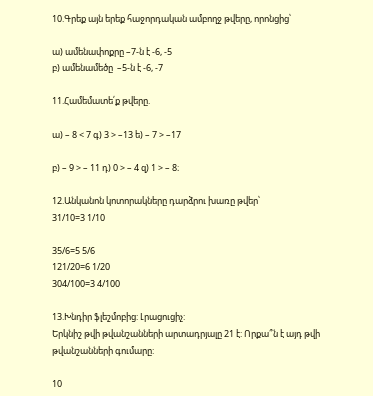10.Գրեք այն երեք հաջորդական ամբողջ թվերը, որոնցից՝

ա) ամենափոքրը –7-ն է -6, -5
բ) ամենամեծը  –5-ն է -6, -7

11.Համեմատե՛ք թվերը.

ա) – 8 < 7 գ) 3 > –13 ե) – 7 > –17

բ) – 9 > – 11 դ) 0 > – 4 զ) 1 > – 8։

12.Անկանոն կոտորակները դարձրու խառը թվեր՝
31/10=3 1/10

35/6=5 5/6
121/20=6 1/20
304/100=3 4/100

13.Խնդիր ֆլեշմոբից: Լրացուցիչ:
Երկնիշ թվի թվանշանների արտադրյալը 21 է: Որքա՞ն է այդ թվի թվանշանների գումարը:

10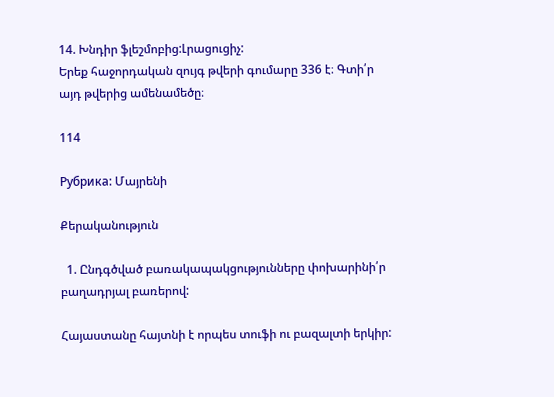14. Խնդիր ֆլեշմոբից:Լրացուցիչ:
Երեք հաջորդական զույգ թվերի գումարը 336 է։ Գտի՛ր այդ թվերից ամենամեծը։

114

Рубрика: Մայրենի

Քերականություն

  1. Ընդգծված բառակապակցությունները փոխարինի՛ր բաղադրյալ բառերով:

Հայաստանը հայտնի է որպես տուֆի ու բազալտի երկիր: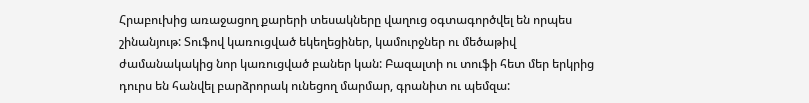Հրաբուխից առաջացող քարերի տեսակները վաղուց օգտագործվել են որպես շինանյութ: Տուֆով կառուցված եկեղեցիներ, կամուրջներ ու մեծաթիվ ժամանակակից նոր կառուցված բաներ կան: Բազալտի ու տուֆի հետ մեր երկրից դուրս են հանվել բարձրորակ ունեցող մարմար, գրանիտ ու պեմզա: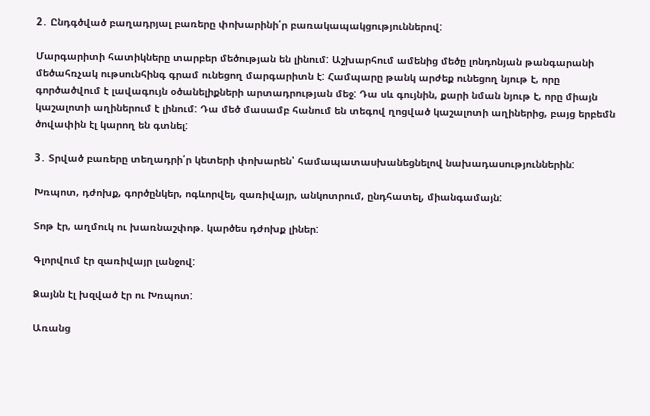2․ Ընդգծված բաղադրյալ բառերը փոխարինի՛ր բառակապակցություններով:

Մարգարիտի հատիկները տարբեր մեծության են լինում: Աշխարհում ամենից մեծը լոնդոնյան թանգարանի մեծահռչակ ութսունհինգ գրամ ունեցող մարգարիտն է: Համպարը թանկ արժեք ունեցող նյութ է, որը գործածվում է լավագույն օծանելիքների արտադրության մեջ: Դա սև գույնին, քարի նման նյութ է, որը միայն կաշալոտի աղիներում է լինում: Դա մեծ մասամբ հանում են տեգով ղոցված կաշալոտի աղիներից, բայց երբեմն ծովափին էլ կարող են գտնել:

3․ Տրված բառերը տեղադրի՛ր կետերի փոխարեն՝ համապատասխանեցնելով նախադասություններին:

Խռպոտ, դժոխք, գործընկեր, ոգևորվել, զառիվայր, անկոտրում, ընդհատել, միանգամայն:

Տոթ էր, աղմուկ ու խառնաշփոթ. կարծես դժոխք լիներ:

Գլորվում էր զառիվայր լանջով:

Ձայնն էլ խզված էր ու Խռպոտ:

Առանց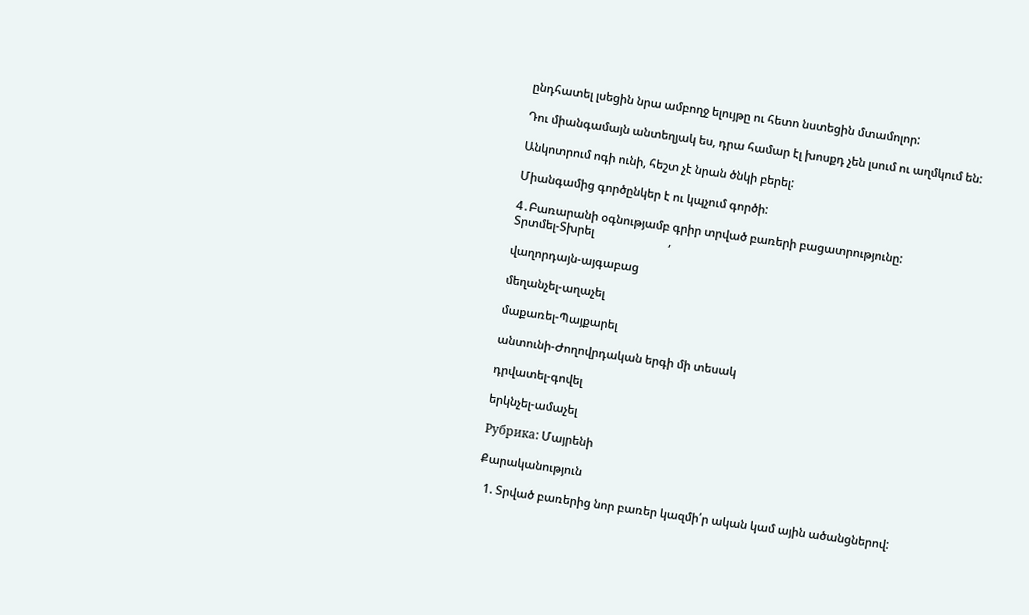ընդհատել լսեցին նրա ամբողջ ելույթը ու հետո նստեցին մտամոլոր:

Դու միանգամայն անտեղյակ ես, դրա համար էլ խոսքդ չեն լսում ու աղմկում են:

Անկոտրում ոգի ունի, հեշտ չէ նրան ծնկի բերել:

Միանգամից գործընկեր է ու կպչում գործի:

4․Բառարանի օգնությամբ գրիր տրված բառերի բացատրությունը:
Տրտմել-Տխրել                         ,

վաղորդայն-այգաբաց

մեղանչել-աղաչել

մաքառել-Պայքարել

անտունի-Ժողովրդական երգի մի տեսակ

դրվատել-գովել

երկնչել-ամաչել

Рубрика: Մայրենի

Քարականություն

  1. Տրված բառերից նոր բառեր կազմի՛ր ական կամ ային ածանցներով: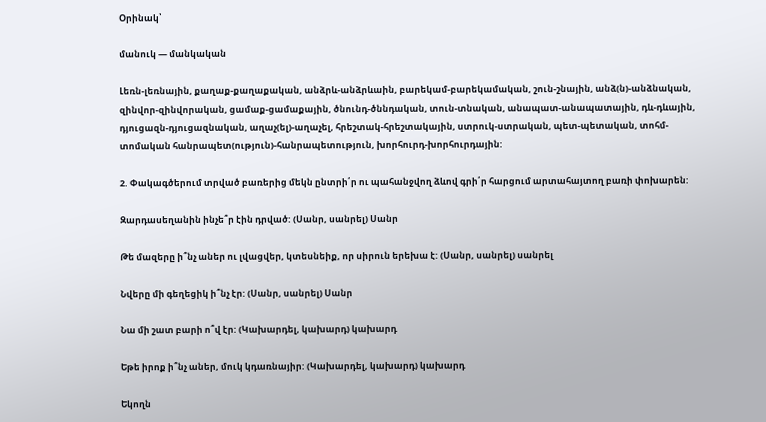Օրինակ՝

մանուկ — մանկական

Լեռն-լեռնային, քաղաք-քաղաքական, անձրև-անձրևաին, բարեկամ-բարեկամական, շուն-շնային, անձ(ն)-անձնական, զինվոր-զինվորական, ցամաք-ցամաքային, ծնունդ-ծննդական, տուն-տնական, անապատ-անապատային, դև-դևային, դյուցազն-դյուցազնական, աղաչ(ել)-աղաչել, հրեշտակ-հրեշտակային, ստրուկ-ստրական, պետ-պետական, տոհմ-տոմական հանրապետ(ություն)-հանրապետություն, խորհուրդ-խորհուրդային:

2. Փակագծերում տրված բառերից մեկն ընտրի՛ր ու պահանջվող ձևով գրի՛ր հարցում արտահայտող բառի փոխարեն:

Զարդասեղանին ինչե՞ր էին դրված: (Սանր, սանրել) Սանր

Թե մազերը ի՞նչ աներ ու լվացվեր, կտեսնեիք, որ սիրուն երեխա է: (Սանր, սանրել) սանրել

Նվերը մի գեղեցիկ ի՞նչ էր: (Սանր, սանրել) Սանր

Նա մի շատ բարի ո՞վ էր: (Կախարդել, կախարդ) կախարդ

Եթե իրոք ի՞նչ աներ, մուկ կդառնայիր: (Կախարդել, կախարդ) կախարդ

Եկողն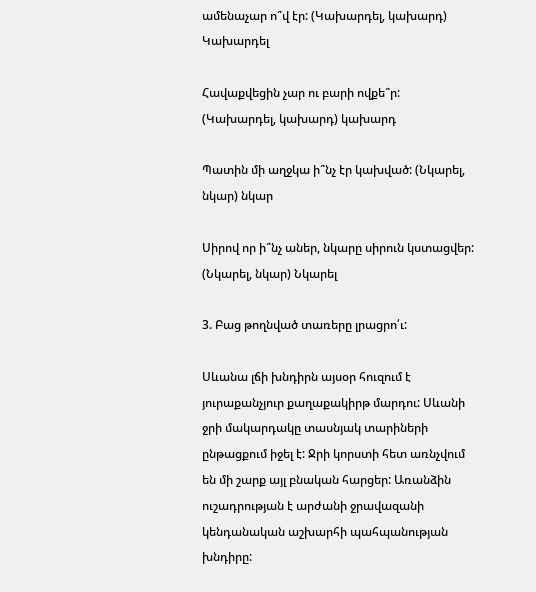ամենաչար ո՞վ էր: (Կախարդել, կախարդ) Կախարդել

Հավաքվեցին չար ու բարի ովքե՞ր: (Կախարդել, կախարդ) կախարդ

Պատին մի աղջկա ի՞նչ էր կախված: (Նկարել, նկար) նկար

Սիրով որ ի՞նչ աներ, նկարը սիրուն կստացվեր: (Նկարել, նկար) Նկարել

3. Բաց թողնված տառերը լրացրո՛ւ:

Սևանա լճի խնդիրն այսօր հուզում է յուրաքանչյուր քաղաքակիրթ մարդու: Սևանի ջրի մակարդակը տասնյակ տարիների ընթացքում իջել է: Ջրի կորստի հետ առնչվում են մի շարք այլ բնական հարցեր: Առանձին ուշադրության է արժանի ջրավազանի կենդանական աշխարհի պահպանության խնդիրը: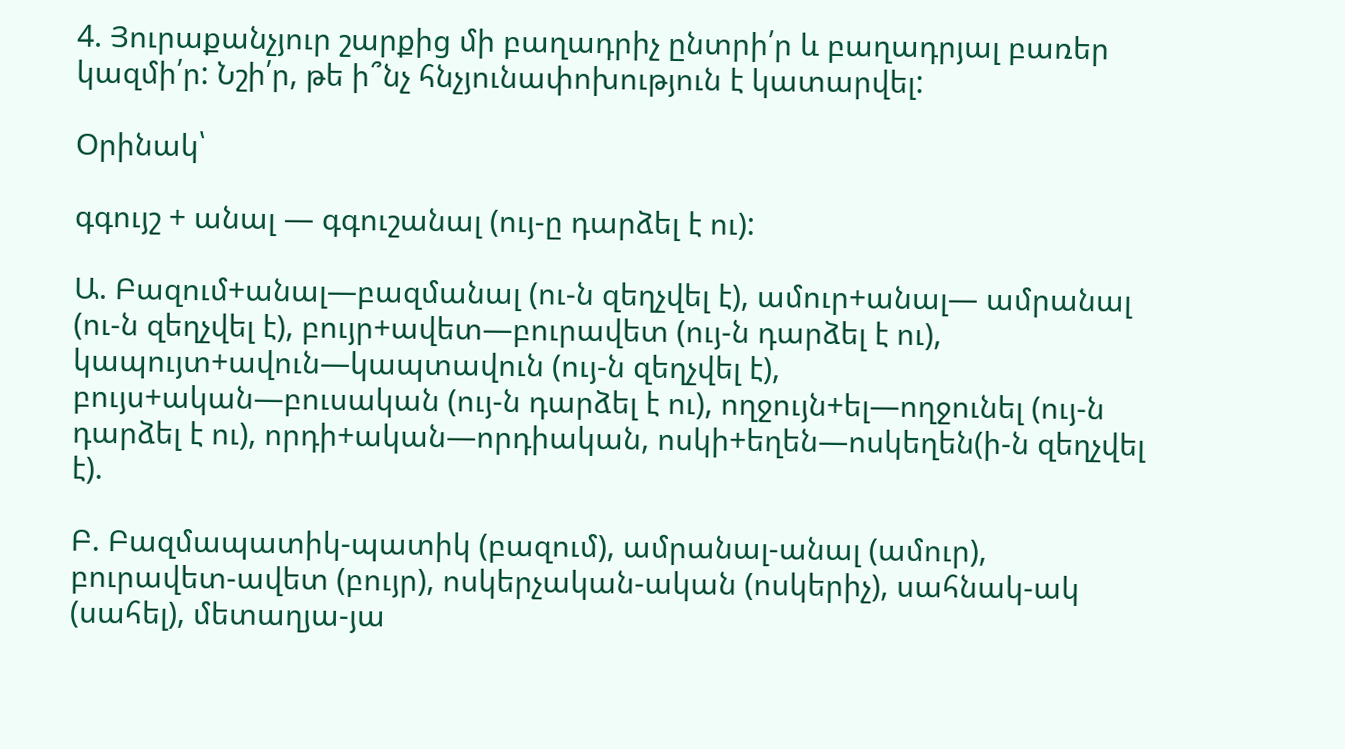4. Յուրաքանչյուր շարքից մի բաղադրիչ ընտրի՛ր և բաղադրյալ բառեր կազմի՛ր: Նշի՛ր, թե ի՞նչ հնչյունափոխություն է կատարվել:

Օրինակ՝

գգույշ + անալ — գգուշանալ (ույ-ը դարձել է ու):

Ա. Բազում+անալ—բազմանալ (ու-ն զեղչվել է), ամուր+անալ— ամրանալ (ու-ն զեղչվել է), բույր+ավետ—բուրավետ (ույ-ն դարձել է ու), կապույտ+ավուն—կապտավուն (ույ-ն զեղչվել է), բույս+ական—բուսական (ույ-ն դարձել է ու), ողջույն+ել—ողջունել (ույ-ն դարձել է ու), որդի+ական—որդիական, ոսկի+եղեն—ոսկեղեն(ի-ն զեղչվել է).

Բ. Բազմապատիկ-պատիկ (բազում), ամրանալ-անալ (ամուր), բուրավետ-ավետ (բույր), ոսկերչական-ական (ոսկերիչ), սահնակ-ակ (սահել), մետաղյա-յա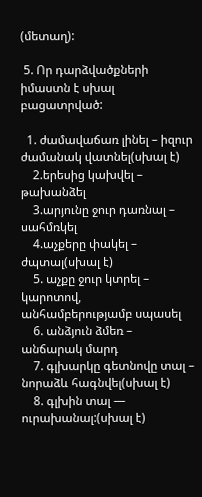(մետաղ):

 5. Որ դարձվածքների  իմաստն է սխալ բացատրված:

  1. ժամավաճառ լինել – իզուր ժամանակ վատնել(սխալ է)
    2.երեսից կախվել – թախանձել
    3.արյունը ջուր դառնալ – սահմռկել
    4.աչքերը փակել – ժպտալ(սխալ է)
    5. աչքը ջուր կտրել – կարոտով, անհամբերությամբ սպասել
    6. անձյուն ձմեռ – անճարակ մարդ
    7. գլխարկը գետնովը տալ – նորաձև հագնվել(սխալ է)
    8. գլխին տալ — ուրախանալ:(սխալ է)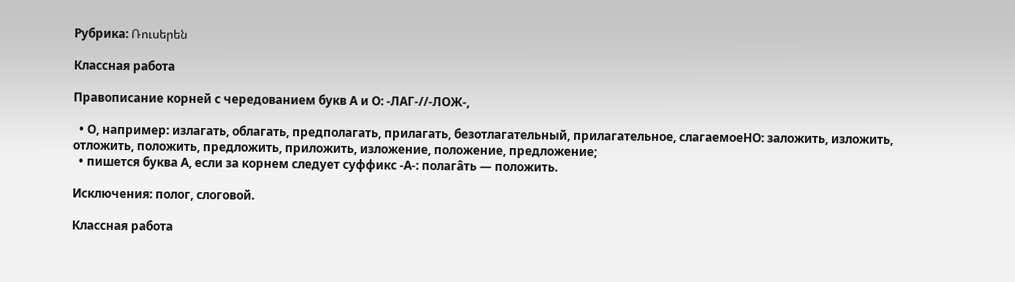Рубрика: Ռուսերեն

Классная работа

Правописание корней с чередованием букв А и О: -ЛАГ-//-ЛОЖ-,

  • О, например: излагать, облагать, предполагать, прилагать, безотлагательный, прилагательное, слагаемоеНО: заложить, изложить, отложить, положить, предложить, приложить, изложение, положение, предложение;
  • пишется буква А, если за корнем следует суффикс -А-: полагâть — положить.

Исключения: полог, слоговой.

Классная работа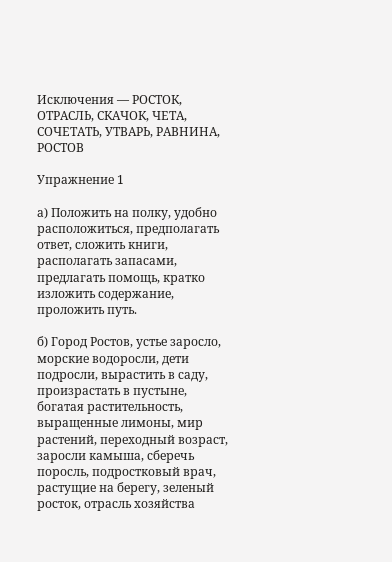Исключения — РОСТОК, ОТРАСЛЬ, СКАЧОК, ЧЕТА, СОЧЕТАТЬ, УТВАРЬ, РАВНИНА, РОСТОВ

Упражнение 1

а) Положить на полку, удобно расположиться, предполагать ответ, сложить книги, располагать запасами, предлагать помощь, кратко изложить содержание, проложить путь.

б) Город Ростов, устье заросло, морские водоросли, дети подросли, вырастить в саду, произрастать в пустыне, богатая растительность, выращенные лимоны, мир растений, переходный возраст, заросли камыша, сберечь поросль, подростковый врач, растущие на берегу, зеленый росток, отрасль хозяйства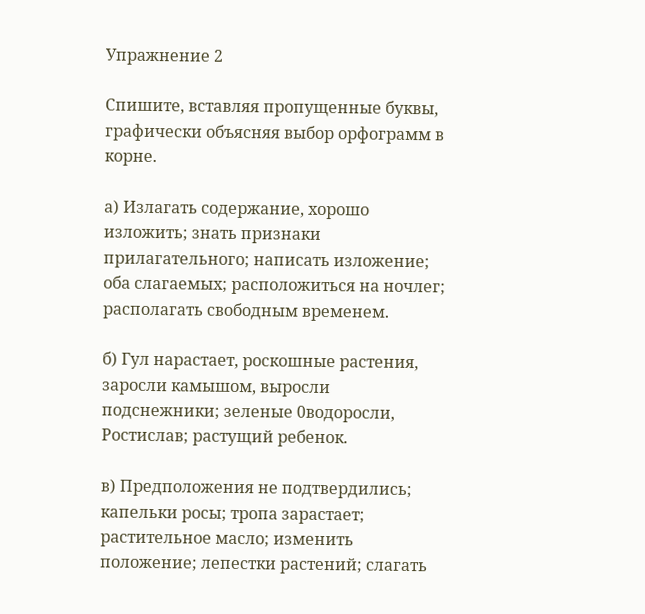Упражнение 2

Спишите, вставляя пропущенные буквы, графически объясняя выбор орфограмм в корне.

а) Излагать содержание, хорошо изложить; знать признаки прилагательного; написать изложение; оба слагаемых; расположиться на ночлег; располагать свободным временем.

б) Гул нарастает, роскошные растения, заросли камышом, выросли подснежники; зеленые 0водоросли, Ростислав; растущий ребенок.

в) Предположения не подтвердились; капельки росы; тропа зарастает; растительное масло; изменить положение; лепестки растений; слагать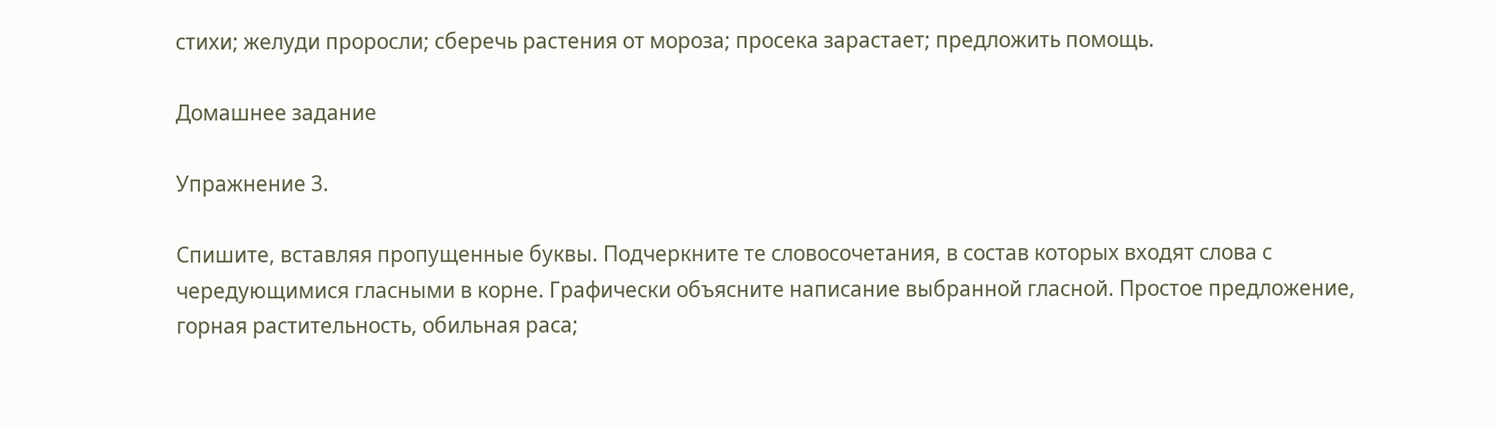стихи; желуди проросли; сберечь растения от мороза; просека зарастает; предложить помощь.

Домашнее задание

Упражнение 3.

Спишите, вставляя пропущенные буквы. Подчеркните те словосочетания, в состав которых входят слова с чередующимися гласными в корне. Графически объясните написание выбранной гласной. Простое предложение, горная растительность, обильная раса;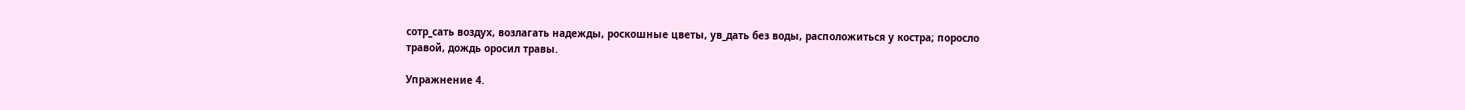сотр_сать воздух, возлагать надежды, роскошные цветы, ув_дать без воды, расположиться у костра; поросло травой, дождь оросил травы.

Упражнение 4.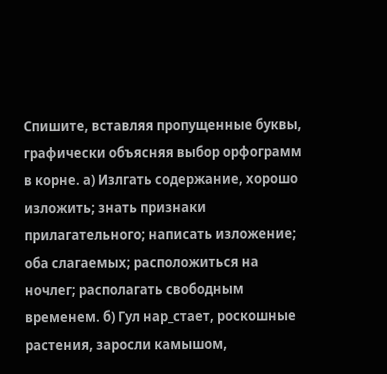Спишите, вставляя пропущенные буквы, графически объясняя выбор орфограмм в корне. а) Излгать содержание, хорошо изложить; знать признаки прилагательного; написать изложение; оба слагаемых; расположиться на ночлег; располагать свободным временем. б) Гул нар_стает, роскошные растения, заросли камышом,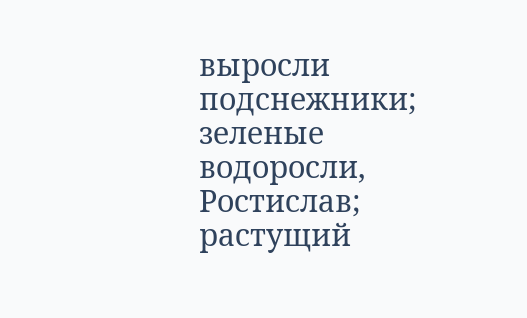выросли подснежники; зеленые водоросли, Ростислав; растущий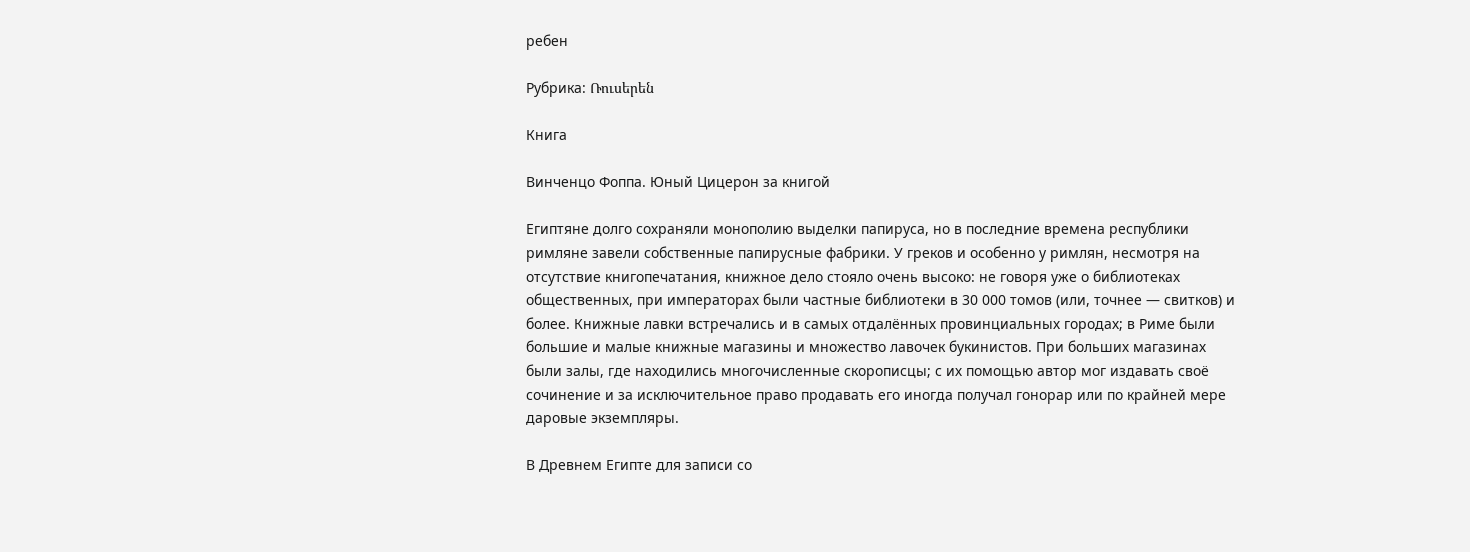ребен

Рубрика: Ռուսերեն

Книга

Винченцо Фоппа. Юный Цицерон за книгой

Египтяне долго сохраняли монополию выделки папируса, но в последние времена республики римляне завели собственные папирусные фабрики. У греков и особенно у римлян, несмотря на отсутствие книгопечатания, книжное дело стояло очень высоко: не говоря уже о библиотеках общественных, при императорах были частные библиотеки в 30 000 томов (или, точнее — свитков) и более. Книжные лавки встречались и в самых отдалённых провинциальных городах; в Риме были большие и малые книжные магазины и множество лавочек букинистов. При больших магазинах были залы, где находились многочисленные скорописцы; с их помощью автор мог издавать своё сочинение и за исключительное право продавать его иногда получал гонорар или по крайней мере даровые экземпляры.

В Древнем Египте для записи со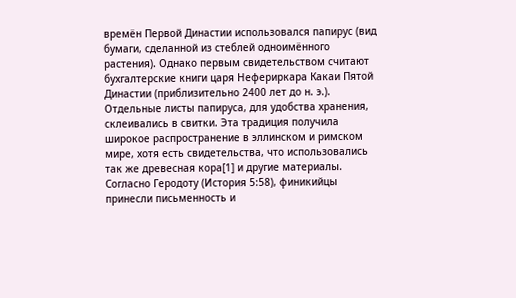времён Первой Династии использовался папирус (вид бумаги, сделанной из стеблей одноимённого растения). Однако первым свидетельством считают бухгалтерские книги царя Нефериркара Какаи Пятой Династии (приблизительно 2400 лет до н. э.). Отдельные листы папируса, для удобства хранения, склеивались в свитки. Эта традиция получила широкое распространение в эллинском и римском мире, хотя есть свидетельства, что использовались так же древесная кора[1] и другие материалы. Согласно Геродоту (История 5:58), финикийцы принесли письменность и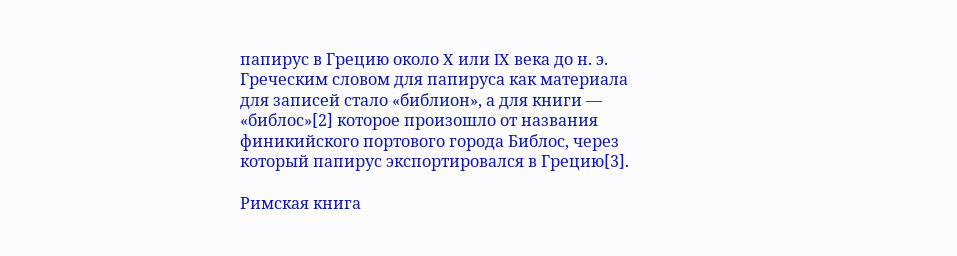папирус в Грецию около X или IX века до н. э. Греческим словом для папируса как материала для записей стало «библион», а для книги — «библос»[2] которое произошло от названия финикийского портового города Библос, через который папирус экспортировался в Грецию[3].

Римская книга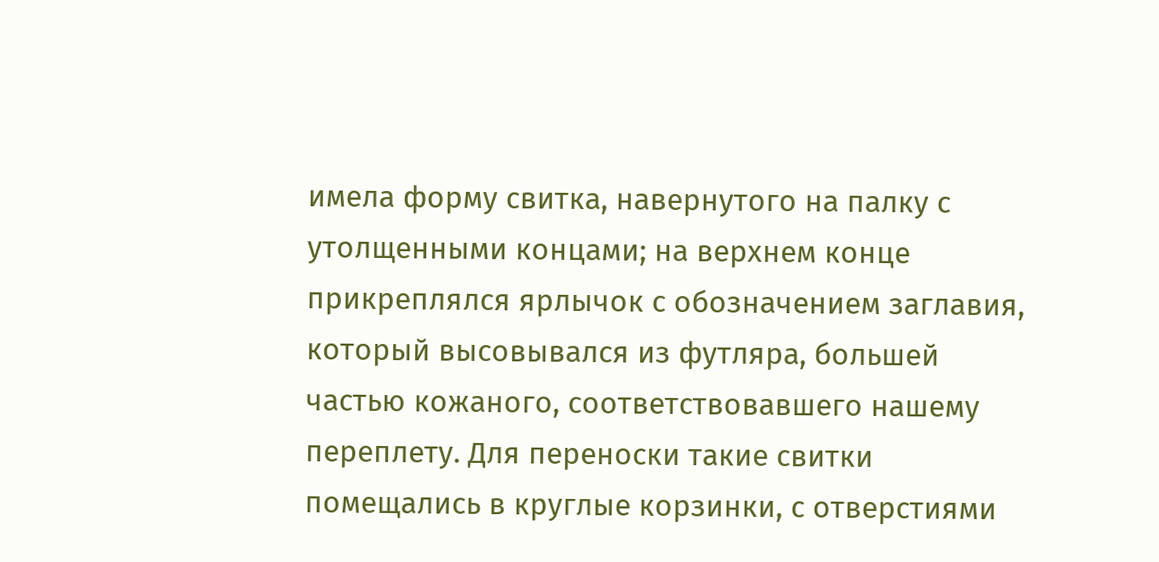имела форму свитка, навернутого на палку с утолщенными концами; на верхнем конце прикреплялся ярлычок с обозначением заглавия, который высовывался из футляра, большей частью кожаного, соответствовавшего нашему переплету. Для переноски такие свитки помещались в круглые корзинки, с отверстиями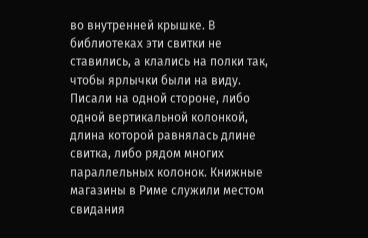во внутренней крышке. В библиотеках эти свитки не ставились, а клались на полки так, чтобы ярлычки были на виду. Писали на одной стороне, либо одной вертикальной колонкой, длина которой равнялась длине свитка, либо рядом многих параллельных колонок. Книжные магазины в Риме служили местом свидания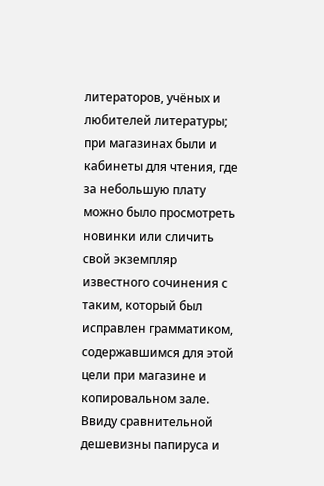литераторов, учёных и любителей литературы; при магазинах были и кабинеты для чтения, где за небольшую плату можно было просмотреть новинки или сличить свой экземпляр известного сочинения с таким, который был исправлен грамматиком, содержавшимся для этой цели при магазине и копировальном зале. Ввиду сравнительной дешевизны папируса и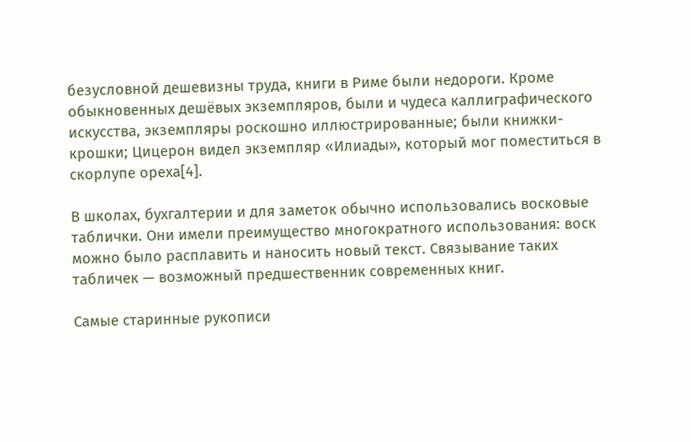безусловной дешевизны труда, книги в Риме были недороги. Кроме обыкновенных дешёвых экземпляров, были и чудеса каллиграфического искусства, экземпляры роскошно иллюстрированные; были книжки-крошки; Цицерон видел экземпляр «Илиады», который мог поместиться в скорлупе ореха[4].

В школах, бухгалтерии и для заметок обычно использовались восковые таблички. Они имели преимущество многократного использования: воск можно было расплавить и наносить новый текст. Связывание таких табличек — возможный предшественник современных книг.

Самые старинные рукописи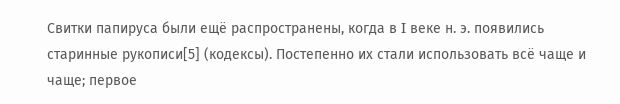Свитки папируса были ещё распространены, когда в I веке н. э. появились старинные рукописи[5] (кодексы). Постепенно их стали использовать всё чаще и чаще; первое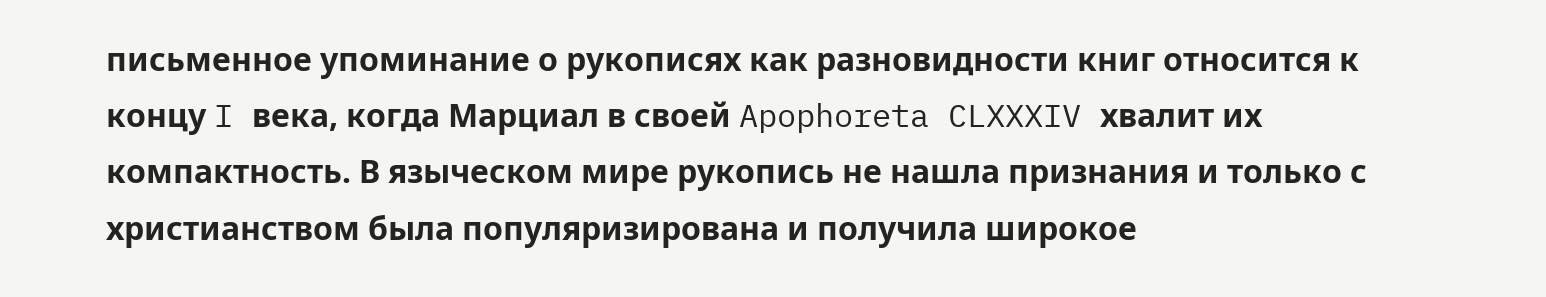письменное упоминание о рукописях как разновидности книг относится к концу I века, когда Марциал в своей Apophoreta CLXXXIV хвалит их компактность. В языческом мире рукопись не нашла признания и только с христианством была популяризирована и получила широкое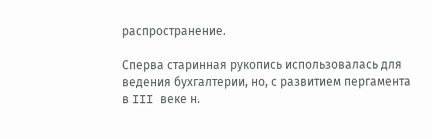распространение.

Сперва старинная рукопись использовалась для ведения бухгалтерии, но, с развитием пергамента в III веке н.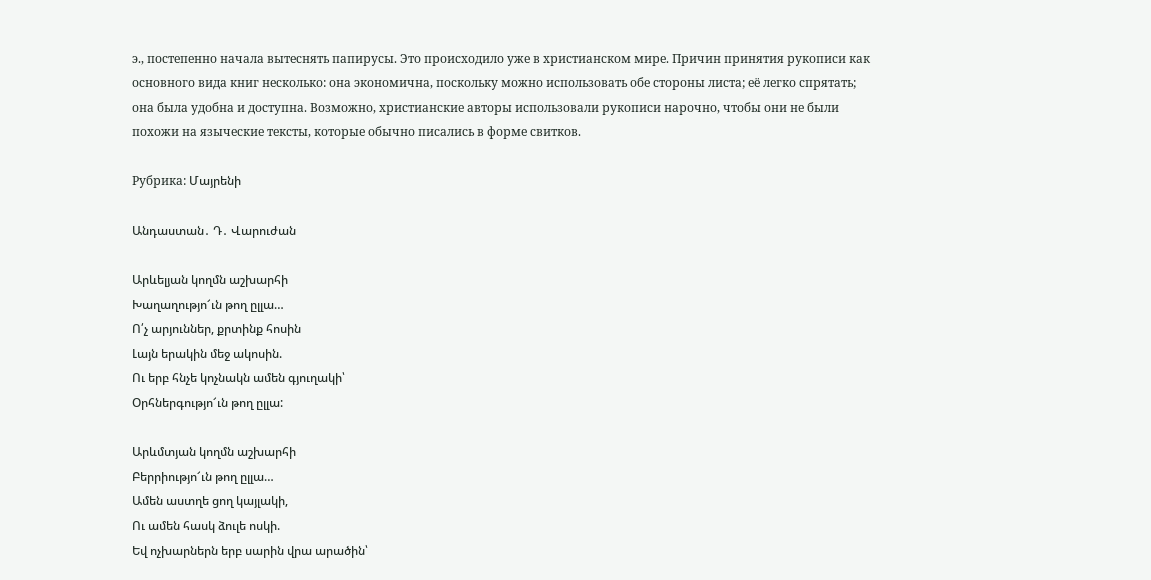э., постепенно начала вытеснять папирусы. Это происходило уже в христианском мире. Причин принятия рукописи как основного вида книг несколько: она экономична, поскольку можно использовать обе стороны листа; её легко спрятать; она была удобна и доступна. Возможно, христианские авторы использовали рукописи нарочно, чтобы они не были похожи на языческие тексты, которые обычно писались в форме свитков.

Рубрика: Մայրենի

Անդաստան․ Դ․ Վարուժան

Արևելյան կողմն աշխարհի
Խաղաղությո՜ւն թող ըլլա…
Ո՛չ արյուններ, քրտինք հոսին
Լայն երակին մեջ ակոսին.
Ու երբ հնչե կոչնակն ամեն գյուղակի՝
Օրհներգությո՜ւն թող ըլլա:

Արևմտյան կողմն աշխարհի
Բերրիությո՜ւն թող ըլլա…
Ամեն աստղե ցող կայլակի,
Ու ամեն հասկ ձուլե ոսկի.
Եվ ոչխարներն երբ սարին վրա արածին՝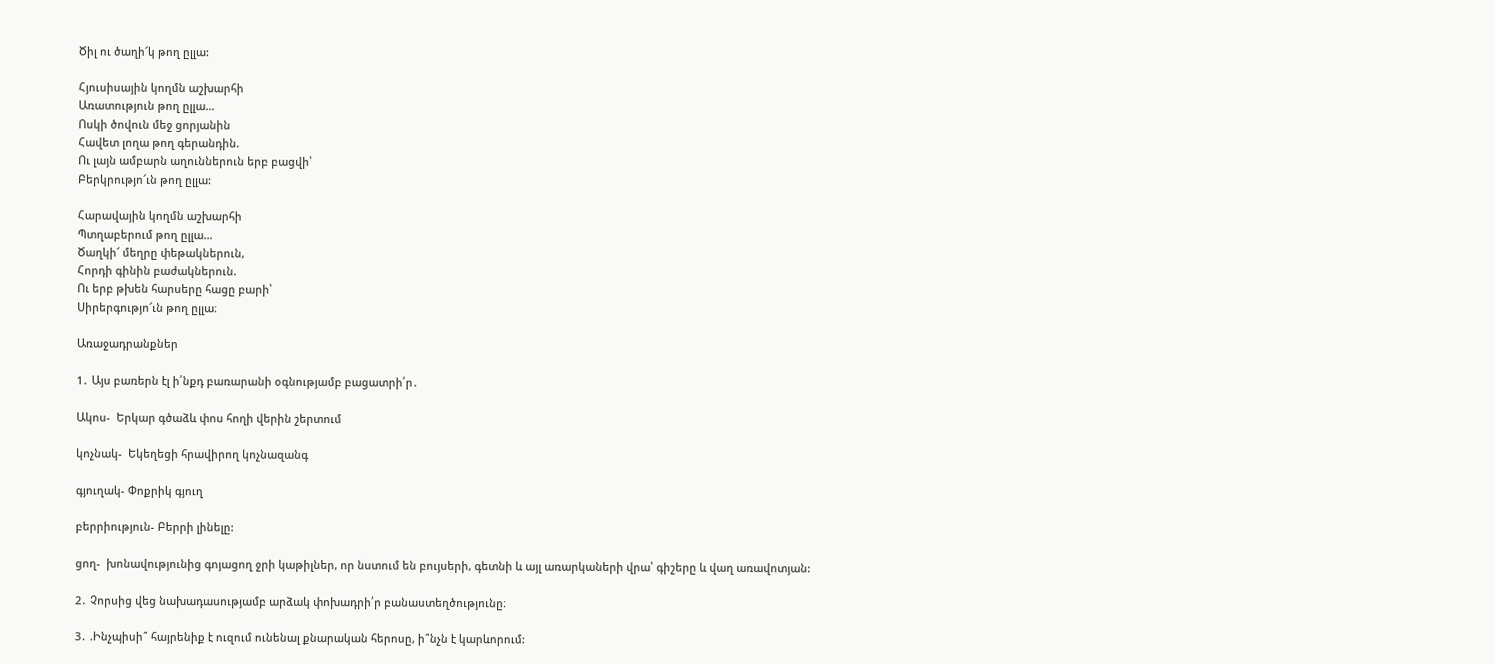Ծիլ ու ծաղի՜կ թող ըլլա:

Հյուսիսային կողմն աշխարհի
Առատություն թող ըլլա…
Ոսկի ծովուն մեջ ցորյանին
Հավետ լողա թող գերանդին.
Ու լայն ամբարն աղուններուն երբ բացվի՝
Բերկրությո՜ւն թող ըլլա:

Հարավային կողմն աշխարհի
Պտղաբերում թող ըլլա…
Ծաղկի՜ մեղրը փեթակներուն,
Հորդի գինին բաժակներուն.
Ու երբ թխեն հարսերը հացը բարի՝
Սիրերգությո՜ւն թող ըլլա։

Առաջադրանքներ

1․ Այս բառերն էլ ի՛նքդ բառարանի օգնությամբ բացատրի՛ր․

Ակոս-  Երկար գծաձև փոս հողի վերին շերտում

կոչնակ-  Եկեղեցի հրավիրող կոչնազանգ

գյուղակ- Փոքրիկ գյուղ

բերրիություն- Բերրի լինելը:

ցող-  խոնավությունից գոյացող ջրի կաթիլներ, որ նստում են բույսերի, գետնի և այլ առարկաների վրա՝ գիշերը և վաղ առավոտյան:

2․ Չորսից վեց նախադասությամբ արձակ փոխադրի՛ր բանաստեղծությունը։

3․ .Ինչպիսի՞ հայրենիք է ուզում ունենալ քնարական հերոսը, ի՞նչն է կարևորում: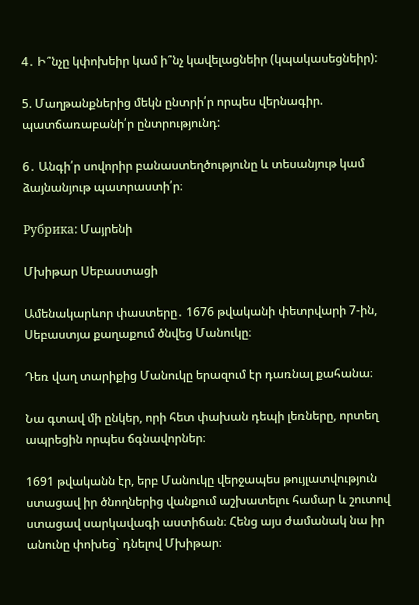4․ Ի՞նչը կփոխեիր կամ ի՞նչ կավելացնեիր (կպակասեցնեիր):

5. Մաղթանքներից մեկն ընտրի՛ր որպես վերնագիր. պատճառաբանի՛ր ընտրությունդ:

6․ Անգի՛ր սովորիր բանաստեղծությունը և տեսանյութ կամ ձայնանյութ պատրաստի՛ր։

Рубрика: Մայրենի

Մխիթար Սեբաստացի

Ամենակարևոր փաստերը․ 1676 թվականի փետրվարի 7-ին, Սեբաստյա քաղաքում ծնվեց Մանուկը։

Դեռ վաղ տարիքից Մանուկը երազում էր դառնալ քահանա։

Նա գտավ մի ընկեր, որի հետ փախան դեպի լեռները, որտեղ ապրեցին որպես ճգնավորներ։

1691 թվականն էր, երբ Մանուկը վերջապես թույլատվություն ստացավ իր ծնողներից վանքում աշխատելու համար և շուտով ստացավ սարկավագի աստիճան։ Հենց այս ժամանակ նա իր անունը փոխեց` դնելով Մխիթար։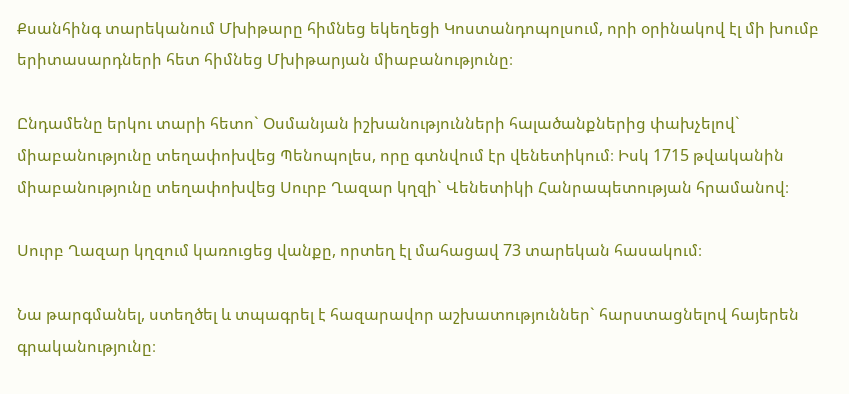Քսանհինգ տարեկանում Մխիթարը հիմնեց եկեղեցի Կոստանդոպոլսում, որի օրինակով էլ մի խումբ երիտասարդների հետ հիմնեց Մխիթարյան միաբանությունը։

Ընդամենը երկու տարի հետո` Օսմանյան իշխանությունների հալածանքներից փախչելով` միաբանությունը տեղափոխվեց Պենոպոլես, որը գտնվում էր վենետիկում։ Իսկ 1715 թվականին միաբանությունը տեղափոխվեց Սուրբ Ղազար կղզի` Վենետիկի Հանրապետության հրամանով։

Սուրբ Ղազար կղզում կառուցեց վանքը, որտեղ էլ մահացավ 73 տարեկան հասակում։

Նա թարգմանել, ստեղծել և տպագրել է հազարավոր աշխատություններ` հարստացնելով հայերեն գրականությունը։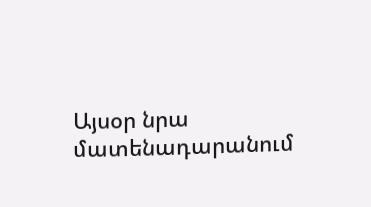Այսօր նրա մատենադարանում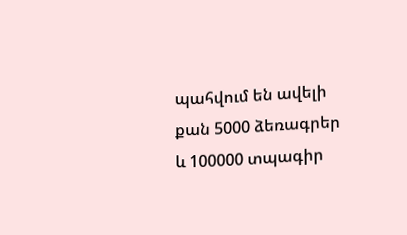պահվում են ավելի քան 5000 ձեռագրեր և 100000 տպագիր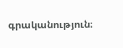գրականություն։